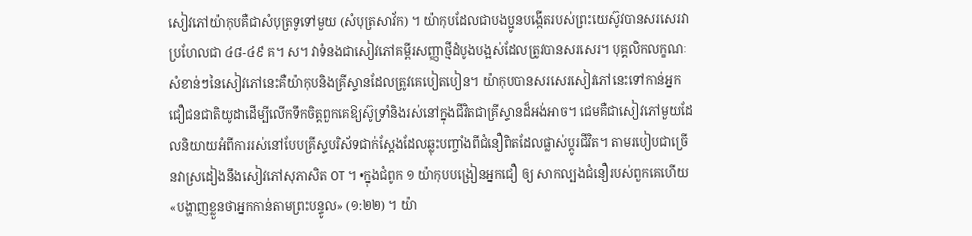សៀវភៅយ៉ាកុបគឺជាសំបុត្រទូទៅមួយ (សំបុត្រសាវ័ក) ។ យ៉ាកុបដែលជាបងប្អូនបង្កើតរបស់ព្រះយេស៊ូវបានសរសេរវាប្រហែលជា ៤៨-៤៩ គ។ ស។ វាទំនងជាសៀវភៅគម្ពីរសញ្ញាថ្មីដំបូងបង្អស់ដែលត្រូវបានសរសេរ។ បុគ្គលិកលក្ខណៈសំខាន់ៗនៃសៀវភៅនេះគឺយ៉ាកុបនិងគ្រីស្ទានដែលត្រូវគេបៀតបៀន។ យ៉ាកុបបានសរសេរសៀវភៅនេះទៅកាន់អ្នកជឿជនជាតិយូដាដើម្បីលើកទឹកចិត្តពួកគេឱ្យស៊ូទ្រាំនិងរស់នៅក្នុងជីវិតជាគ្រីស្ទានដ៏អង់អាច។ ជេមគឺជាសៀវភៅមួយដែលនិយាយអំពីការរស់នៅបែបគ្រីស្ទបរិស័ទជាក់ស្តែងដែលឆ្លុះបញ្ចាំងពីជំនឿពិតដែលផ្លាស់ប្តូរជីវិត។ តាមរបៀបជាច្រើនវាស្រដៀងនឹងសៀវភៅសុភាសិត OT ។ •ក្នុងជំពូក ១ យ៉ាកុបបង្រៀនអ្នកជឿ ឲ្យ សាកល្បងជំនឿរបស់ពួកគេហើយ«បង្ហាញខ្លួនថាអ្នកកាន់តាមព្រះបន្ទូល» (១:២២) ។ យ៉ា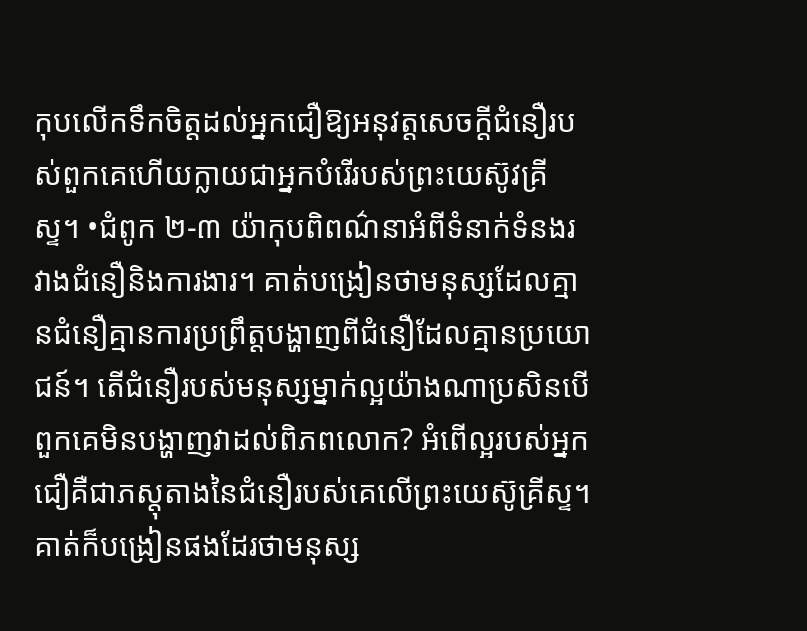កុបលើកទឹកចិត្តដល់អ្នកជឿឱ្យអនុវត្តសេចក្តីជំនឿរបស់ពួកគេហើយក្លាយជាអ្នកបំរើរបស់ព្រះយេស៊ូវគ្រីស្ទ។ •ជំពូក ២-៣ យ៉ាកុបពិពណ៌នាអំពីទំនាក់ទំនងរវាងជំនឿនិងការងារ។ គាត់បង្រៀនថាមនុស្សដែលគ្មានជំនឿគ្មានការប្រព្រឹត្ដបង្ហាញពីជំនឿដែលគ្មានប្រយោជន៍។ តើជំនឿរបស់មនុស្សម្នាក់ល្អយ៉ាងណាប្រសិនបើពួកគេមិនបង្ហាញវាដល់ពិភពលោក? អំពើល្អរបស់អ្នកជឿគឺជាភស្ដុតាងនៃជំនឿរបស់គេលើព្រះយេស៊ូគ្រីស្ទ។ គាត់ក៏បង្រៀនផងដែរថាមនុស្ស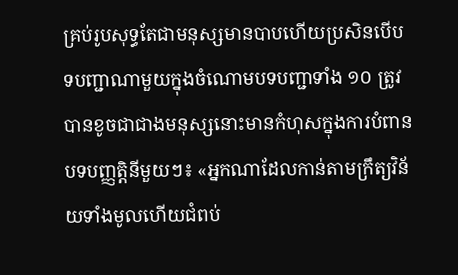គ្រប់រូបសុទ្ធតែជាមនុស្សមានបាបហើយប្រសិនបើបទបញ្ជាណាមួយក្នុងចំណោមបទបញ្ជាទាំង ១០ ត្រូវបានខូចជាជាងមនុស្សនោះមានកំហុសក្នុងការបំពានបទបញ្ញត្តិនីមួយៗ៖ «អ្នកណាដែលកាន់តាមក្រឹត្យវិន័យទាំងមូលហើយជំពប់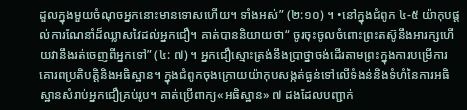ដួលក្នុងមួយចំណុចអ្នកនោះមានទោសហើយ។ ទាំងអស់” (២:១០) ។ •នៅក្នុងជំពូក ៤-៥ យ៉ាកុបផ្តល់ការណែនាំដ៏ឈ្លាសវៃដល់អ្នកជឿ។ គាត់បាននិយាយថា“ ចូរចុះចូលចំពោះព្រះតស៊ូនឹងអារក្សហើយវានឹងរត់ចេញពីអ្នកទៅ” (៤: ៧) ។ អ្នកជឿស្មោះត្រង់នឹងប្រាថ្នាចង់ដើរតាមព្រះក្នុងការបម្រើការគោរពប្រតិបត្តិនិងអធិស្ឋាន។ ក្នុងជំពូកចុងក្រោយយ៉ាកុបសង្កត់ធ្ងន់ទៅលើទំងន់និងទំហំនៃការអធិស្ឋានសំរាប់អ្នកជឿគ្រប់រូប។ គាត់ប្រើពាក្យ«អធិស្ឋាន» ៧ ដងដែលបញ្ជាក់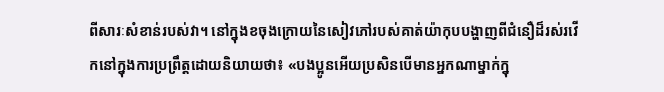ពីសារៈសំខាន់របស់វា។ នៅក្នុងខចុងក្រោយនៃសៀវភៅរបស់គាត់យ៉ាកុបបង្ហាញពីជំនឿដ៏រស់រវើកនៅក្នុងការប្រព្រឹត្ដដោយនិយាយថា៖ «បងប្អូនអើយប្រសិនបើមានអ្នកណាម្នាក់ក្នុ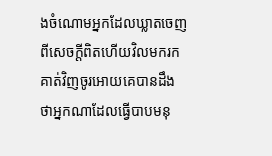ងចំណោមអ្នកដែលឃ្លាតចេញពីសេចក្ដីពិតហើយវិលមករកគាត់វិញចូរអោយគេបានដឹងថាអ្នកណាដែលធ្វើបាបមនុ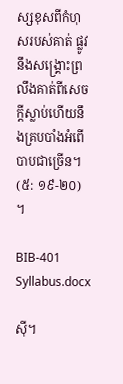ស្សខុសពីកំហុសរបស់គាត់ ផ្លូវនឹងសង្គ្រោះព្រលឹងគាត់ពីសេចក្ដីស្លាប់ហើយនឹងគ្របបាំងអំពើបាបជាច្រើន។ (៥: ១៩-២០) ។

BIB-401 Syllabus.docx

ស៊ី។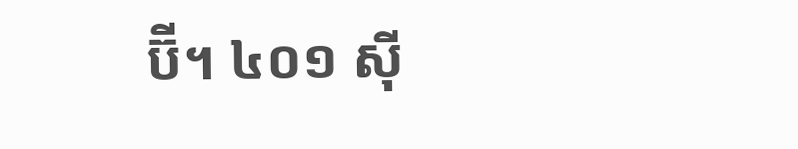ប៊ី។ ៤០១ ស៊ី